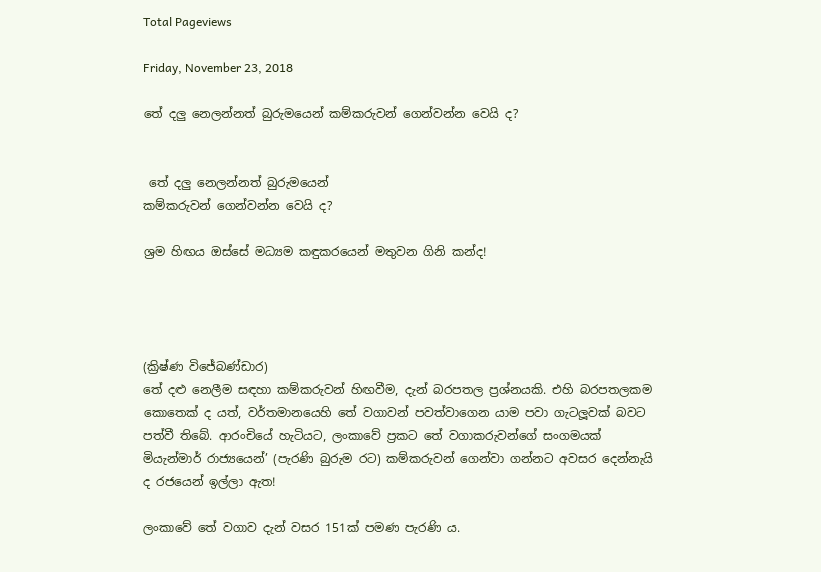Total Pageviews

Friday, November 23, 2018

තේ දලු නෙලන්නත් බුරුමයෙන් කම්කරුවන් ගෙන්වන්න වෙයි ද?


 තේ දලු නෙලන්නත් බුරුමයෙන්
කම්කරුවන් ගෙන්වන්න වෙයි ද?

ශ්‍රම හිඟය ඔස්සේ මධ්‍යම කඳුකරයෙන් මතුවන ගිනි කන්ද!




(ක්‍රිෂ්ණ විජේබණ්ඩාර)
තේ දළු නෙලීම සඳහා කම්කරුවන් හිඟවීම, දැන් බරපතල ප්‍රශ්නයකි. එහි බරපතලකම කොතෙක් ද යත්, වර්තමානයෙහි තේ වගාවන් පවත්වාගෙන යාම පවා ගැටලූවක් බවට පත්වී තිබේ. ආරංචියේ හැටියට, ලංකාවේ ප්‍රකට තේ වගාකරුවන්ගේ සංගමයක් මියැන්මාර් රාජ්‍යයෙන්’ (පැරණි බුරුම රට) කම්කරුවන් ගෙන්වා ගන්නට අවසර දෙන්නැයි ද රජයෙන් ඉල්ලා ඇත!

ලංකාවේ තේ වගාව දැන් වසර 151ක් පමණ පැරණි ය.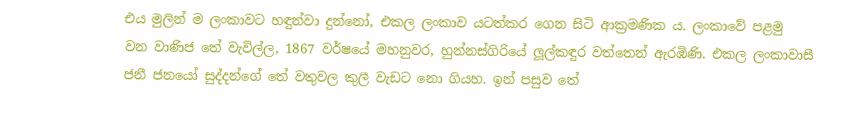එය මුලින් ම ලංකාවට හඳුන්වා දුන්නෝ, එකල ලංකාව යටත්කර ගෙන සිටි ආක්‍රමණික ය. ලංකාවේ පළමු       වන වාණිජ තේ වැවිල්ල, 1867 වර්ෂයේ මහනුවර, හුන්නස්ගිරියේ ලූල්කඳුර වත්තෙන් ඇරඹිණි. එකල ලංකාවාසී ජනී ජනයෝ සුද්දන්ගේ තේ වතුවල කුලී වැඩට නො ගියහ. ඉන් පසුව තේ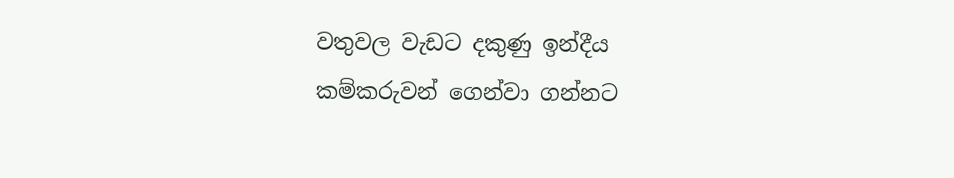වතුවල වැඩට දකුණු ඉන්දීය කම්කරුවන් ගෙන්වා ගන්නට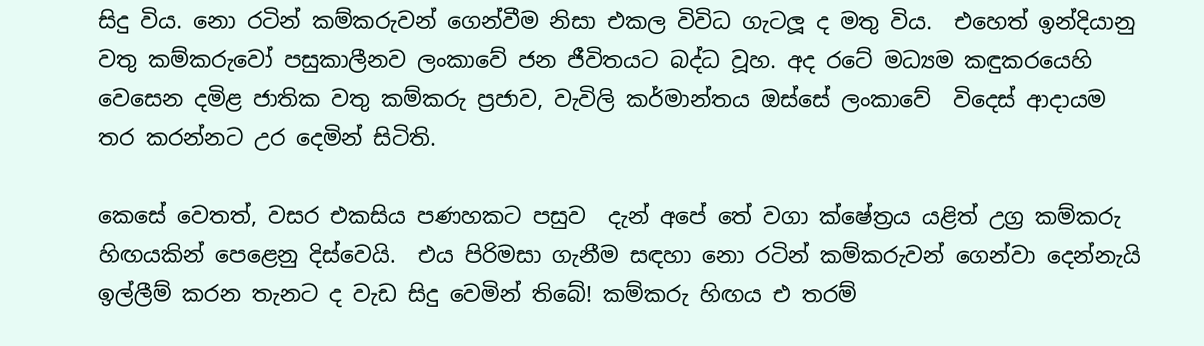සිදු විය. නො රටින් කම්කරුවන් ගෙන්වීම නිසා එකල විවිධ ගැටලූ ද මතු විය.  එහෙත් ඉන්දියානු වතු කම්කරුවෝ පසුකාලීනව ලංකාවේ ජන ජීවිතයට බද්ධ වූහ. අද රටේ මධ්‍යම කඳුකරයෙහි වෙසෙන දමිළ ජාතික වතු කම්කරු ප්‍රජාව, වැවිලි කර්මාන්තය ඔස්සේ ලංකාවේ  විදෙස් ආදායම තර කරන්නට උර දෙමින් සිටිති.

කෙසේ වෙතත්, වසර එකසිය පණහකට පසුව  දැන් අපේ තේ වගා ක්ෂේත්‍රය යළිත් උග්‍ර කම්කරු හිඟයකින් පෙළෙනු දිස්වෙයි.  එය පිරිමසා ගැනීම සඳහා නො රටින් කම්කරුවන් ගෙන්වා දෙන්නැයි ඉල්ලීම් කරන තැනට ද වැඩ සිදු වෙමින් තිබේ! කම්කරු හිඟය එ තරම්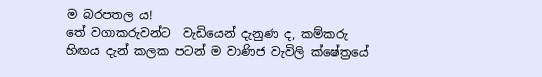ම බරපතල ය!
තේ වගාකරුවන්ට  වැඩියෙන් දැනුණ ද, කම්කරු හිඟය දැන් කලක පටන් ම වාණිජ වැවිලි ක්ෂේත්‍රයේ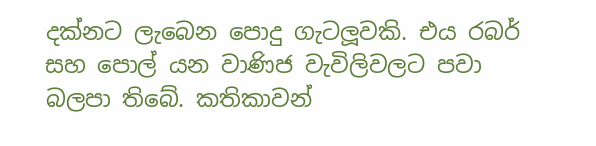දක්නට ලැබෙන පොදු ගැටලූවකි. එය රබර් සහ පොල් යන වාණිජ වැවිලිවලට පවා  බලපා තිබේ. කතිකාවන්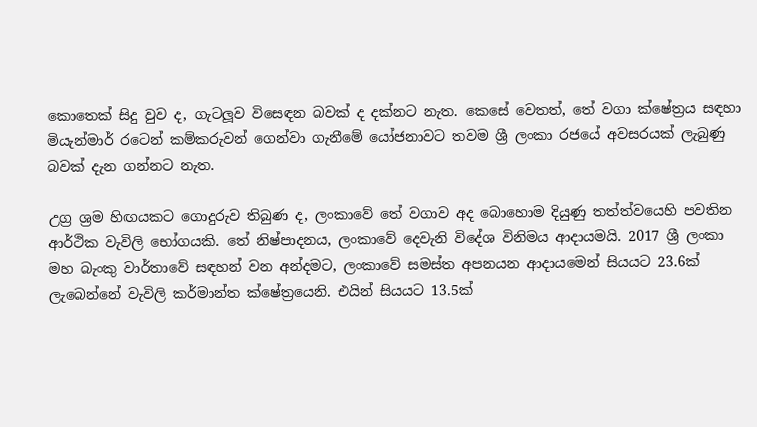කොතෙක් සිදු වුව ද, ගැටලූව විසෙඳන බවක් ද දක්නට නැත. කෙසේ වෙතත්, තේ වගා ක්ෂේත්‍රය සඳහා මියැන්මාර් රටෙන් කම්කරුවන් ගෙන්වා ගැනීමේ යෝජනාවට තවම ශ්‍රී ලංකා රජයේ අවසරයක් ලැබුණු බවක් දැන ගන්නට නැත.

උග්‍ර ශ්‍රම හිඟයකට ගොදුරුව තිබුණ ද, ලංකාවේ තේ වගාව අද බොහොම දියුණු තත්ත්වයෙහි පවතින ආර්ථික වැවිලි භෝගයකි. තේ නිෂ්පාදනය, ලංකාවේ දෙවැනි විදේශ විනිමය ආදායමයි. 2017 ශ්‍රී ලංකා මහ බැංකු වාර්තාවේ සඳහන් වන අන්දමට, ලංකාවේ සමස්ත අපනයන ආදායමෙන් සියයට 23.6ක් ලැබෙන්නේ වැවිලි කර්මාන්ත ක්ෂේත්‍රයෙනි. එයින් සියයට 13.5ක්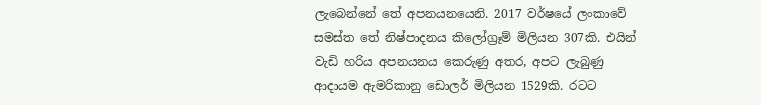ලැබෙන්නේ තේ අපනයනයෙනි. 2017 වර්ෂයේ ලංකාවේ සමස්ත තේ නිෂ්පාදනය කිලෝග්‍රෑම් මිලියන 307කි. එයින් වැඩි හරිය අපනයනය කෙරුණු අතර, අපට ලැබුණු ආදායම ඇමරිකානු ඩොලර් මිලියන 1529කි. රටට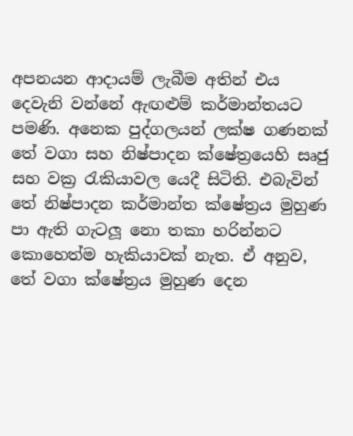අපනයන ආදායම් ලැබීම අතින් එය දෙවැනි වන්නේ ඇඟළුම් කර්මාන්තයට පමණි. අනෙක පුද්ගලයන් ලක්ෂ ගණනක් තේ වගා සහ නිෂ්පාදන ක්ෂේත්‍රයෙහි සෘජු සහ වක්‍ර රැකියාවල යෙදී සිටිති. එබැවින් තේ නිෂ්පාදන කර්මාන්ත ක්ෂේත්‍රය මුහුණ පා ඇති ගැටලූ නො තකා හරින්නට කොහෙත්ම හැකියාවක් නැත. ඒ අනුව,  තේ වගා ක්ෂේත්‍රය මුහුණ දෙන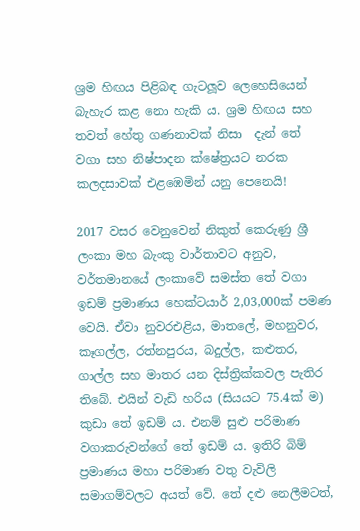ශ්‍රම හිඟය පිළිබඳ ගැටලූව ලෙහෙසියෙන් බැහැර කළ නො හැකි ය. ශ්‍රම හිඟය සහ තවත් හේතු ගණනාවක් නිසා  දැන් තේ වගා සහ නිෂ්පාදන ක්ෂේත්‍රයට නරක කලදසාවක් එළඹෙමින් යනු පෙනෙයි!

2017 වසර වෙනුවෙන් නිකුත් කෙරුණු ශ්‍රී ලංකා මහ බැංකු වාර්තාවට අනුව, වර්තමානයේ ලංකාවේ සමස්ත තේ වගා ඉඩම් ප්‍රමාණය හෙක්ටයාර් 2,03,000ක් පමණ වෙයි. ඒවා නුවරඑළිය, මාතලේ, මහනුවර, කෑගල්ල, රත්නපුරය, බදුල්ල, කළුතර, ගාල්ල සහ මාතර යන දිස්ත්‍රික්කවල පැතිර තිබේ. එයින් වැඩි හරිය (සියයට 75.4ක් ම) කුඩා තේ ඉඩම් ය. එනම් සුළු පරිමාණ වගාකරුවන්ගේ තේ ඉඩම් ය. ඉතිරි බිම් ප්‍රමාණය මහා පරිමාණ වතු වැවිලි සමාගම්වලට අයත් වේ. තේ දළු නෙලීමටත්,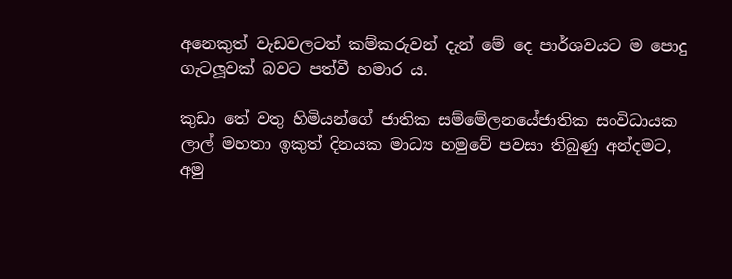අනෙකුත් වැඩවලටත් කම්කරුවන් දැන් මේ දෙ පාර්ශවයට ම පොදු ගැටලූවක් බවට පත්වී හමාර ය.

කුඩා තේ වතු හිමියන්ගේ ජාතික සම්මේලනයේජාතික සංවිධායක ලාල් මහතා ඉකුත් දිනයක මාධ්‍ය හමුවේ පවසා තිබුණු අන්දමට, අමු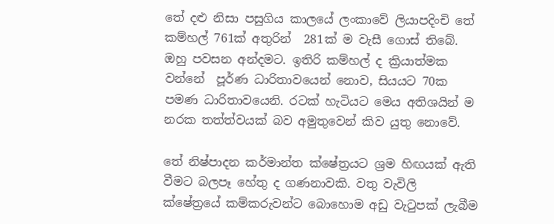තේ දළු නිසා පසුගිය කාලයේ ලංකාවේ ලියාපදිංචි තේ කම්හල් 761ක් අතුරින්  281ක් ම වැසී ගොස් තිබේ. ඔහු පවසන අන්දමට. ඉතිරි කම්හල් ද ක්‍රියාත්මක වන්නේ  පූර්ණ ධාරිතාවයෙන් නොව, සියයට 70ක පමණ ධාරිතාවයෙනි. රටක් හැටියට මෙය අතිශයින් ම නරක තත්ත්වයක් බව අමුතුවෙන් කිව යුතු නොවේ.

තේ නිෂ්පාදන කර්මාන්ත ක්ෂේත්‍රයට ශ්‍රම හිඟයක් ඇති වීමට බලපෑ හේතු ද ගණනාවකි. වතු වැවිලි ක්ෂේත්‍රයේ කම්කරුවන්ට බොහොම අඩු වැටුපක් ලැබීම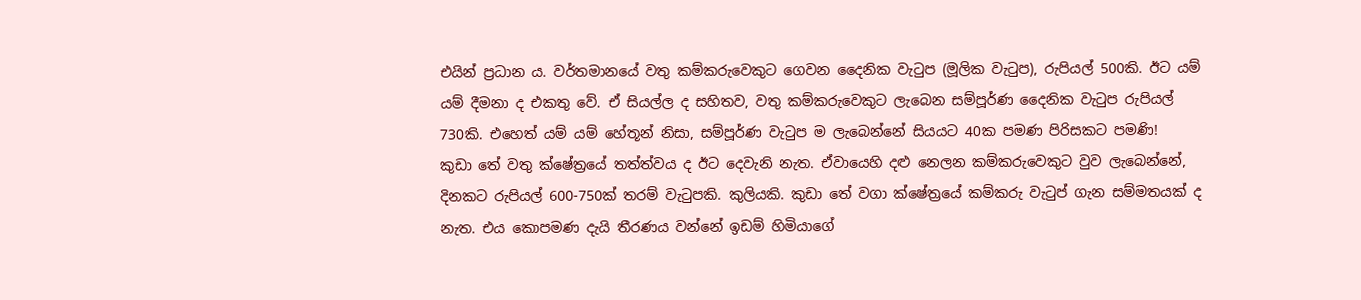එයින් ප්‍රධාන ය. වර්තමානයේ වතු කම්කරුවෙකුට ගෙවන දෛනික වැටුප (මූලික වැටුප), රුපියල් 500කි. ඊට යම් යම් දීමනා ද එකතු වේ. ඒ සියල්ල ද සහිතව, වතු කම්කරුවෙකුට ලැබෙන සම්පූර්ණ දෛනික වැටුප රුපියල් 730කි. එහෙත් යම් යම් හේතූන් නිසා, සම්පූර්ණ වැටුප ම ලැබෙන්නේ සියයට 40ක පමණ පිරිසකට පමණි!
කුඩා තේ වතු ක්ෂේත්‍රයේ තත්ත්වය ද ඊට දෙවැනි නැත. ඒවායෙහි දළු නෙලන කම්කරුවෙකුට වුව ලැබෙන්නේ, දිනකට රුපියල් 600-750ක් තරම් වැටුපකි. කුලියකි. කුඩා තේ වගා ක්ෂේත්‍රයේ කම්කරු වැටුප් ගැන සම්මතයක් ද නැත. එය කොපමණ දැයි තීරණය වන්නේ ඉඩම් හිමියාගේ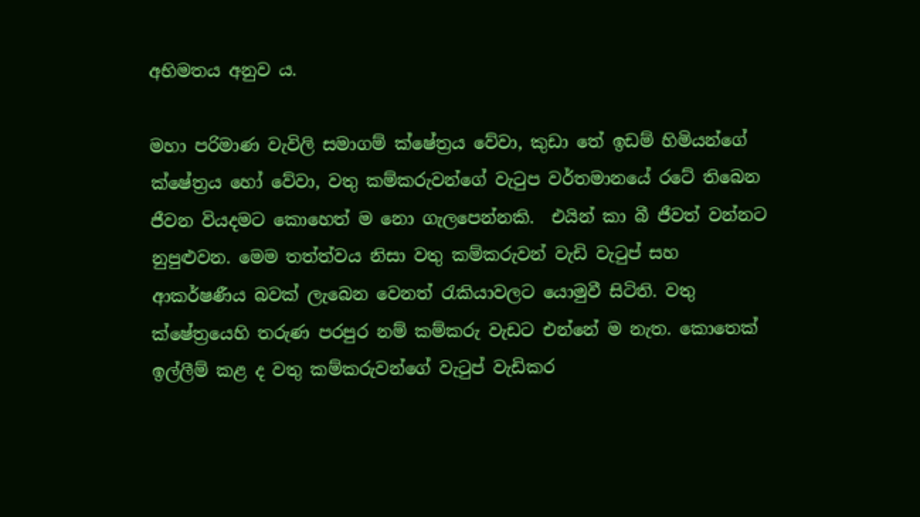අභිමතය අනුව ය.

මහා පරිමාණ වැවිලි සමාගම් ක්ෂේත්‍රය වේවා, කුඩා තේ ඉඩම් හිමියන්ගේ ක්ෂේත්‍රය හෝ වේවා, වතු කම්කරුවන්ගේ වැටුප වර්තමානයේ රටේ තිබෙන ජීවන වියදමට කොහෙත් ම නො ගැලපෙන්නකි.  එයින් කා බී ජීවත් වන්නට නුපුළුවන. මෙම තත්ත්වය නිසා වතු කම්කරුවන් වැඩි වැටුප් සහ ආකර්ෂණීය බවක් ලැබෙන වෙනත් රැකියාවලට යොමුවී සිටිති. වතු ක්ෂේත්‍රයෙහි තරුණ පරපුර නම් කම්කරු වැඩට එන්නේ ම නැත. කොතෙක් ඉල්ලීම් කළ ද වතු කම්කරුවන්ගේ වැටුප් වැඩිකර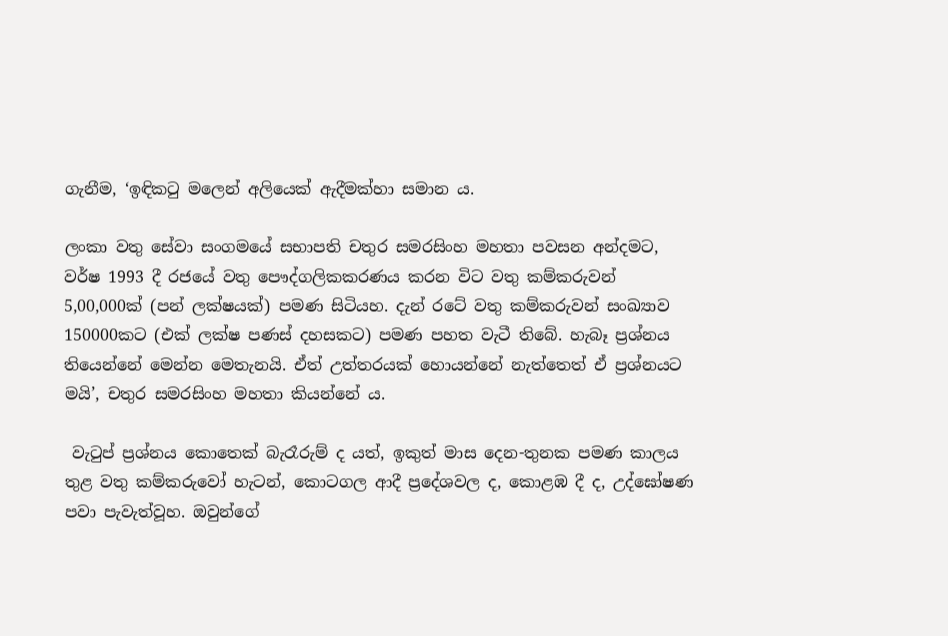ගැනීම, ‘ඉඳිකටු මලෙන් අලියෙක් ඇදීමක්හා සමාන ය.

ලංකා වතු සේවා සංගමයේ සභාපති චතුර සමරසිංහ මහතා පවසන අන්දමට, වර්ෂ 1993 දී රජයේ වතු පෞද්ගලිකකරණය කරන විට වතු කම්කරුවන් 5,00,000ක් (පන් ලක්ෂයක්) පමණ සිටියහ. දැන් රටේ වතු කම්කරුවන් සංඛ්‍යාව 150000කට (එක් ලක්ෂ පණස් දහසකට) පමණ පහත වැටී තිබේ. හැබෑ ප්‍රශ්නය තියෙන්නේ මෙන්න මෙතැනයි. ඒත් උත්තරයක් හොයන්නේ නැත්තෙත් ඒ ප්‍රශ්නයට මයි’, චතුර සමරසිංහ මහතා කියන්නේ ය.

 වැටුප් ප්‍රශ්නය කොතෙක් බැරෑරුම් ද යත්, ඉකුත් මාස දෙන-තුනක පමණ කාලය තුළ වතු කම්කරුවෝ හැටන්, කොටගල ආදී ප්‍රදේශවල ද, කොළඹ දී ද, උද්ඝෝෂණ පවා පැවැත්වූහ. ඔවුන්ගේ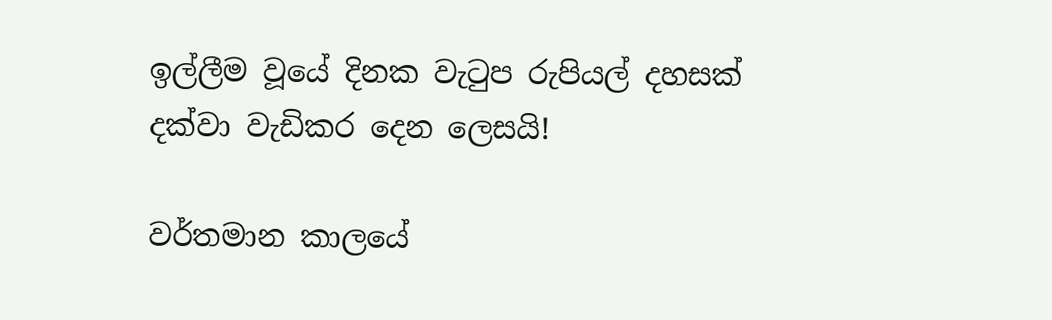ඉල්ලීම වූයේ දිනක වැටුප රුපියල් දහසක් දක්වා වැඩිකර දෙන ලෙසයි!

වර්තමාන කාලයේ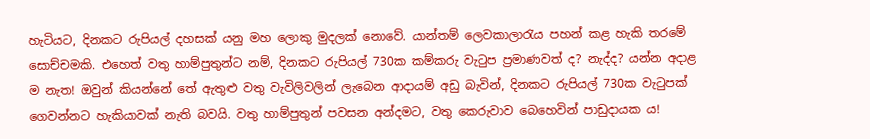හැටියට, දිනකට රුපියල් දහසක් යනු මහ ලොකු මුදලක් නොවේ. යාන්තම් ලෙවකාලාරැය පහන් කළ හැකි තරමේ සොච්චමකි. එහෙත් වතු හාම්පුතුන්ට නම්, දිනකට රුපියල් 730ක කම්කරු වැටුප ප්‍රමාණවත් ද? නැද්ද? යන්න අදාළ ම නැත! ඔවුන් කියන්නේ තේ ඇතුළු වතු වැවිලිවලින් ලැබෙන ආදායම් අඩු බැවින්, දිනකට රුපියල් 730ක වැටුපක් ගෙවන්නට හැකියාවක් නැති බවයි. වතු හාම්පුතුන් පවසන අන්දමට, වතු කෙරුවාව බෙහෙවින් පාඩුදායක ය!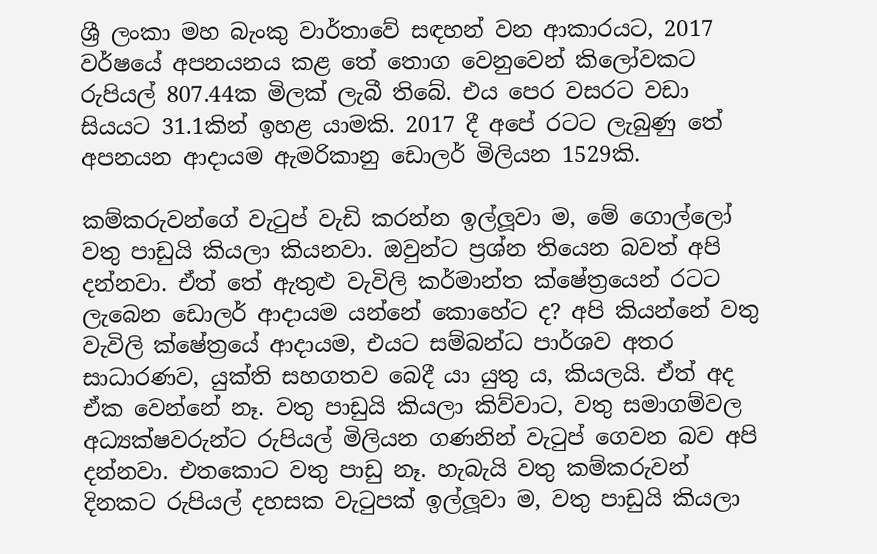ශ්‍රී ලංකා මහ බැංකු වාර්තාවේ සඳහන් වන ආකාරයට, 2017 වර්ෂයේ අපනයනය කළ තේ තොග වෙනුවෙන් කිලෝවකට රුපියල් 807.44ක මිලක් ලැබී තිබේ. එය පෙර වසරට වඩා සියයට 31.1කින් ඉහළ යාමකි. 2017 දී අපේ රටට ලැබුණු තේ අපනයන ආදායම ඇමරිකානු ඩොලර් මිලියන 1529කි.

කම්කරුවන්ගේ වැටුප් වැඩි කරන්න ඉල්ලූවා ම, මේ ගොල්ලෝ වතු පාඩුයි කියලා කියනවා. ඔවුන්ට ප්‍රශ්න තියෙන බවත් අපි දන්නවා. ඒත් තේ ඇතුළු වැවිලි කර්මාන්ත ක්ෂේත්‍රයෙන් රටට ලැබෙන ඩොලර් ආදායම යන්නේ කොහේට ද? අපි කියන්නේ වතු වැවිලි ක්ෂේත්‍රයේ ආදායම, එයට සම්බන්ධ පාර්ශව අතර සාධාරණව, යුක්ති සහගතව බෙදී යා යුතු ය, කියලයි. ඒත් අද ඒක වෙන්නේ නෑ. වතු පාඩුයි කියලා කිව්වාට, වතු සමාගම්වල අධ්‍යක්ෂවරුන්ට රුපියල් මිලියන ගණනින් වැටුප් ගෙවන බව අපි දන්නවා. එතකොට වතු පාඩු නෑ. හැබැයි වතු කම්කරුවන් දිනකට රුපියල් දහසක වැටුපක් ඉල්ලූවා ම, වතු පාඩුයි කියලා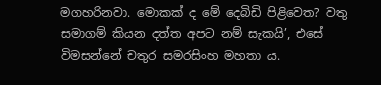මගහරිනවා. මොකක් ද මේ දෙබිඩි පිළිවෙත? වතු සමාගම් කියන දත්ත අපට නම් සැකයි’, එසේ විමසන්නේ චතුර සමරසිංහ මහතා ය.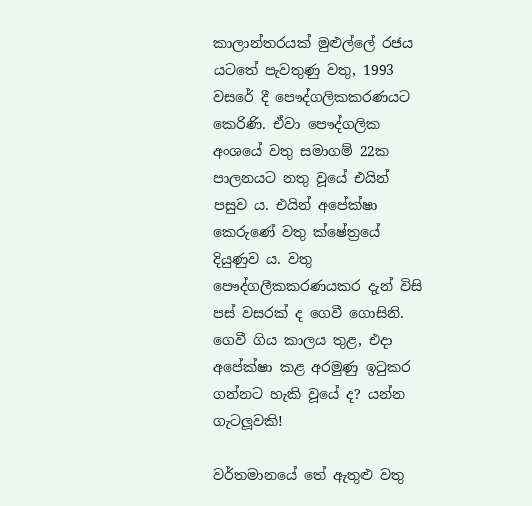කාලාන්තරයක් මුළුල්ලේ රජය යටතේ පැවතුණු වතු, 1993 වසරේ දී පෞද්ගලිකකරණයට කෙරිණි. ඒවා පෞද්ගලික අංශයේ වතු සමාගම් 22ක පාලනයට නතු වූයේ එයින් පසුව ය. එයින් අපේක්ෂා කෙරුණේ වතු ක්ෂේත්‍රයේ දියුණුව ය. වතු පෞද්ගලීකකරණයකර දැන් විසි පස් වසරක් ද ගෙවී ගොසිනි. ගෙවී ගිය කාලය තුළ, එදා අපේක්ෂා කළ අරමුණු ඉටුකර ගන්නට හැකි වූයේ ද? යන්න ගැටලූවකි!

වර්තමානයේ තේ ඇතුළු වතු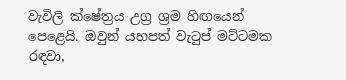වැවිලි ක්ෂේත්‍රය උග්‍ර ශ්‍රම හිඟයෙන් පෙළෙයි. ඔවුන් යහපත් වැටුප් මට්ටමක රඳවා,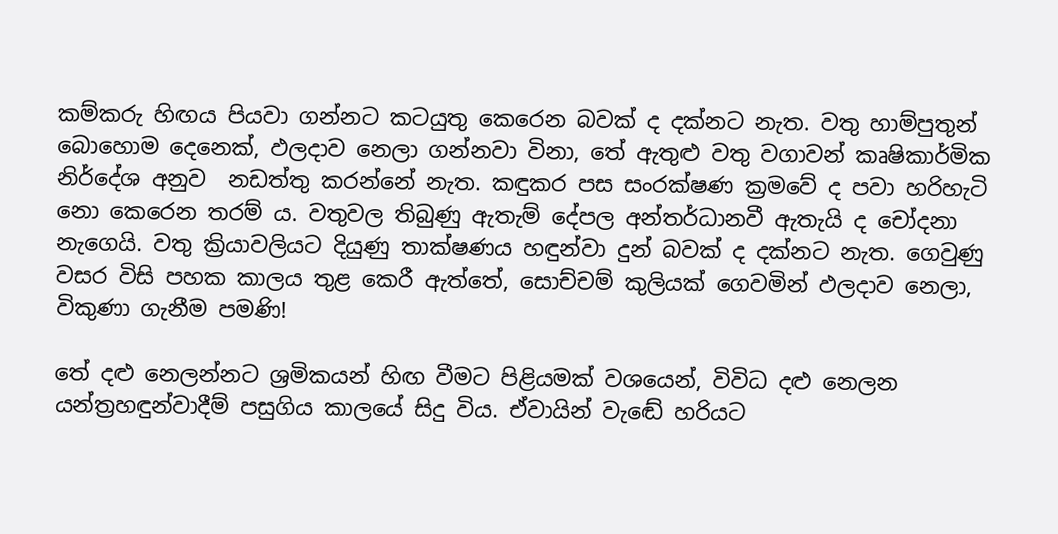කම්කරු හිඟය පියවා ගන්නට කටයුතු කෙරෙන බවක් ද දක්නට නැත. වතු හාම්පුතුන් බොහොම දෙනෙක්, ඵලදාව නෙලා ගන්නවා විනා, තේ ඇතුළු වතු වගාවන් කෘෂිකාර්මික නිර්දේශ අනුව  නඩත්තු කරන්නේ නැත. කඳුකර පස සංරක්ෂණ ක්‍රමවේ ද පවා හරිහැටි නො කෙරෙන තරම් ය. වතුවල තිබුණු ඇතැම් දේපල අන්තර්ධානවී ඇතැයි ද චෝදනා නැගෙයි. වතු ක්‍රියාවලියට දියුණු තාක්ෂණය හඳුන්වා දුන් බවක් ද දක්නට නැත. ගෙවුණු වසර විසි පහක කාලය තුළ කෙරී ඇත්තේ, සොච්චම් කුලියක් ගෙවමින් ඵලදාව නෙලා, විකුණා ගැනීම පමණි!

තේ දළු නෙලන්නට ශ්‍රමිකයන් හිඟ වීමට පිළියමක් වශයෙන්, විවිධ දළු නෙලන යන්ත්‍රහඳුන්වාදීම් පසුගිය කාලයේ සිදු විය. ඒවායින් වැඬේ හරියට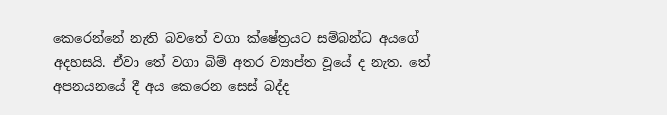කෙරෙන්නේ නැති බවතේ වගා ක්ෂේත්‍රයට සම්බන්ධ අයගේ අදහසයි. ඒවා තේ වගා බිම් අතර ව්‍යාප්ත වූයේ ද නැත. තේ අපනයනයේ දී අය කෙරෙන සෙස් බද්ද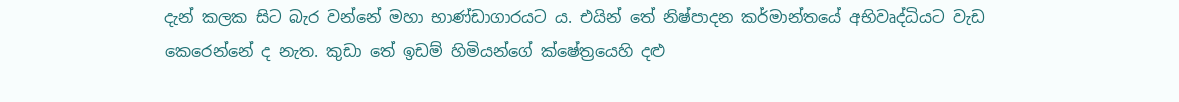දැන් කලක සිට බැර වන්නේ මහා භාණ්ඩාගාරයට ය. එයින් තේ නිෂ්පාදන කර්මාන්තයේ අභිවෘද්ධියට වැඩ කෙරෙන්නේ ද නැත. කුඩා තේ ඉඩම් හිමියන්ගේ ක්ෂේත්‍රයෙහි දළු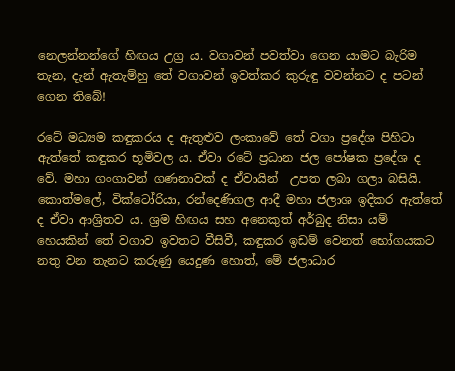නෙලන්නන්ගේ හිඟය උග්‍ර ය. වගාවන් පවත්වා ගෙන යාමට බැරිම තැන, දැන් ඇතැම්හු තේ වගාවන් ඉවත්කර කුරුඳු වවන්නට ද පටන් ගෙන තිබේ!

රටේ මධ්‍යම කඳුකරය ද ඇතුළුව ලංකාවේ තේ වගා ප්‍රදේශ පිහිටා ඇත්තේ කඳුකර භූමිවල ය. ඒවා රටේ ප්‍රධාන ජල පෝෂක ප්‍රදේශ ද වේ. මහා ගංගාවන් ගණනාවක් ද ඒවායින්  උපත ලබා ගලා බසියි. කොත්මලේ, වික්ටෝරියා, රන්දෙණිගල ආදී මහා ජලාශ ඉදිකර ඇත්තේ ද ඒවා ආශ්‍රිතව ය. ශ්‍රම හිඟය සහ අනෙකුත් අර්බුද නිසා යම් හෙයකින් තේ වගාව ඉවතට වීසිවී, කඳුකර ඉඩම් වෙනත් භෝගයකට නතු වන තැනට කරුණු යෙදුණ හොත්, මේ ජලාධාර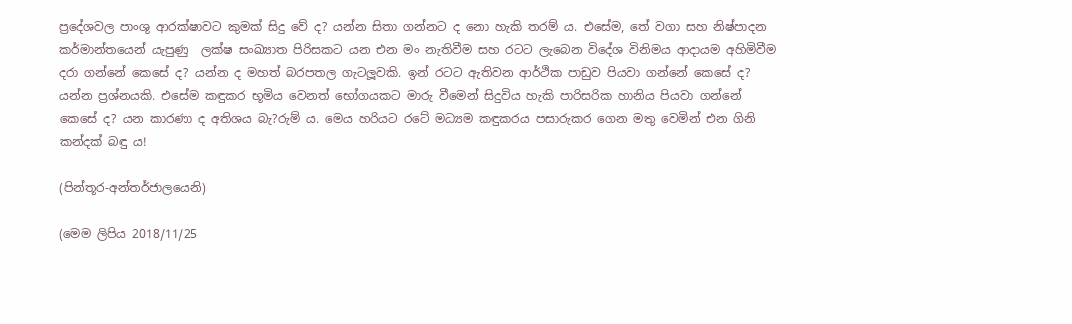ප්‍රදේශවල පාංශු ආරක්ෂාවට කුමක් සිදු වේ ද? යන්න සිතා ගන්නට ද නො හැකි තරම් ය. එසේම, තේ වගා සහ නිෂ්පාදන කර්මාන්තයෙන් යැපුණු  ලක්ෂ සංඛ්‍යාත පිරිසකට යන එන මං නැතිවීම සහ රටට ලැබෙන විදේශ විනිමය ආදායම අහිමිවීම  දරා ගන්නේ කෙසේ ද? යන්න ද මහත් බරපතල ගැටලූවකි. ඉන් රටට ඇතිවන ආර්ථික පාඩුව පියවා ගන්නේ කෙසේ ද? යන්න ප්‍රශ්නයකි. එසේම කඳුකර භූමිය වෙනත් භෝගයකට මාරු වීමෙන් සිදුවිය හැකි පාරිසරික හානිය පියවා ගන්නේ කෙසේ ද? යන කාරණා ද අතිශය බැ?රුම් ය. මෙය හරියට රටේ මධ්‍යම කඳුකරය පසාරුකර ගෙන මතු වෙමින් එන ගිනි කන්දක් බඳු ය!

(පින්තූර-අන්තර්ජාලයෙනි)

(මෙම ලිපිය 2018/11/25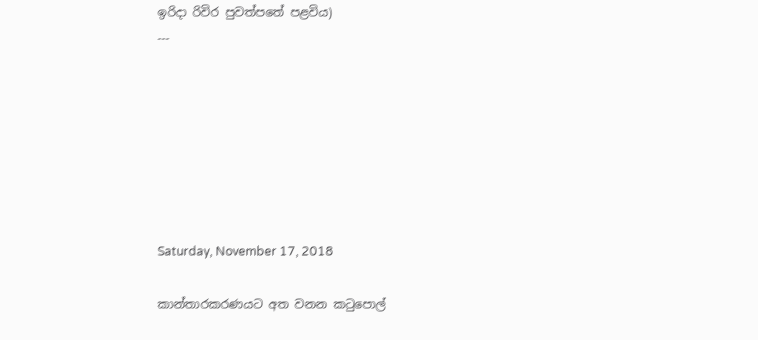ඉරිදා රිවිර පුවත්පතේ පළවිය)
---







Saturday, November 17, 2018

කාන්තාරකරණයට අත වනන කටුපොල්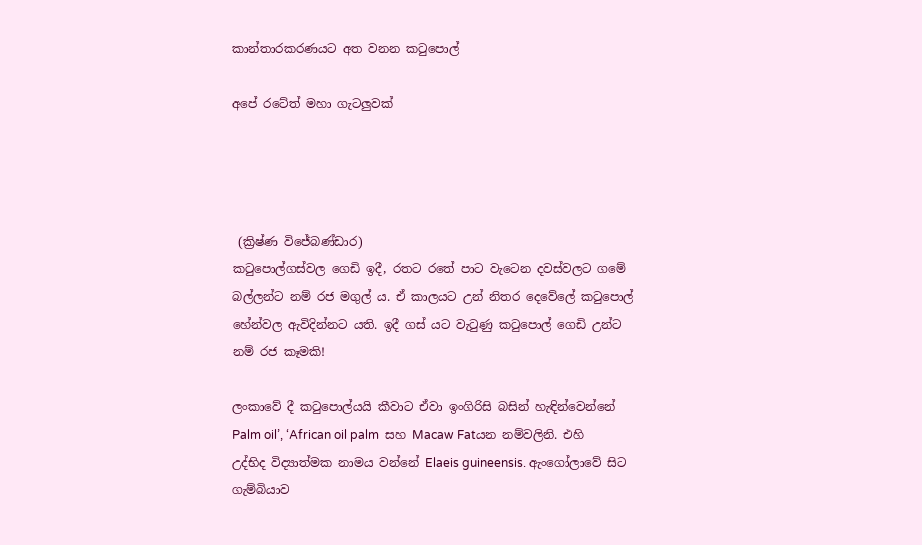කාන්තාරකරණයට අත වනන කටුපොල්

අපේ රටේත් මහා ගැටලුවක්




 (ක්‍රිෂ්ණ විජේබණ්ඩාර)
කටුපොල්ගස්වල ගෙඩි ඉදී, රතට රතේ පාට වැටෙන දවස්වලට ගමේ බල්ලන්ට නම් රජ මගුල් ය. ඒ කාලයට උන් නිතර දෙවේලේ කටුපොල් හේන්වල ඇවිදින්නට යති. ඉදී ගස් යට වැටුණු කටුපොල් ගෙඩි උන්ට නම් රජ කෑමකි!

ලංකාවේ දී කටුපොල්යයි කීවාට ඒවා ඉංගිරිසි බසින් හැඳින්වෙන්නේ Palm oil’, ‘African oil palm  සහ Macaw Fatයන නම්වලිනි. එහි උද්භිද විද්‍යාත්මක නාමය වන්නේ Elaeis guineensis. ඇංගෝලාවේ සිට ගැම්බියාව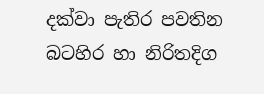දක්වා පැතිර පවතින බටහිර හා නිරිතදිග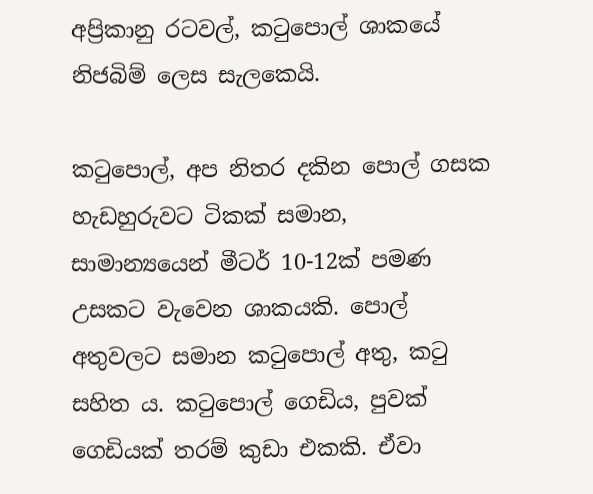අප්‍රිකානු රටවල්, කටුපොල් ශාකයේ නිජබිම් ලෙස සැලකෙයි.

කටුපොල්, අප නිතර දකින පොල් ගසක හැඩහුරුවට ටිකක් සමාන, සාමාන්‍යයෙන් මීටර් 10-12ක් පමණ උසකට වැවෙන ශාකයකි. පොල් අතුවලට සමාන කටුපොල් අතු, කටු සහිත ය. කටුපොල් ගෙඩිය, පුවක් ගෙඩියක් තරම් කුඩා එකකි. ඒවා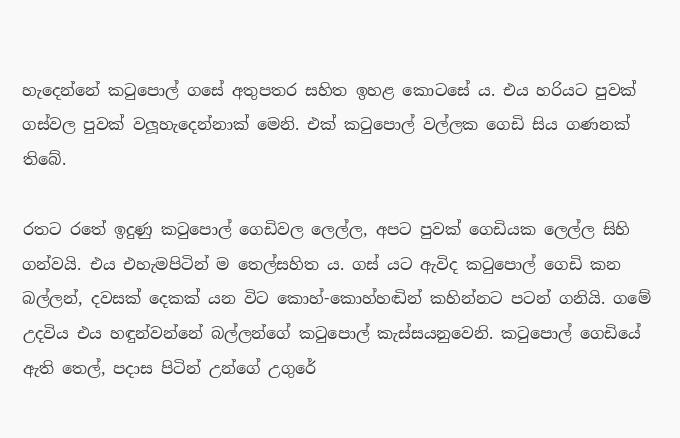හැදෙන්නේ කටුපොල් ගසේ අතුපතර සහිත ඉහළ කොටසේ ය. එය හරියට පුවක් ගස්වල පුවක් වලූහැදෙන්නාක් මෙනි. එක් කටුපොල් වල්ලක ගෙඩි සිය ගණනක් තිබේ.

රතට රතේ ඉදුණු කටුපොල් ගෙඩිවල ලෙල්ල, අපට පුවක් ගෙඩියක ලෙල්ල සිහි ගන්වයි. එය එහැමපිටින් ම තෙල්සහිත ය. ගස් යට ඇවිද කටුපොල් ගෙඩි කන බල්ලන්, දවසක් දෙකක් යන විට කොහ්-කොහ්හඬින් කහින්නට පටන් ගනියි. ගමේ උදවිය එය හඳුන්වන්නේ බල්ලන්ගේ කටුපොල් කැස්සයනුවෙනි. කටුපොල් ගෙඩියේ ඇති තෙල්, පදාස පිටින් උන්ගේ උගුරේ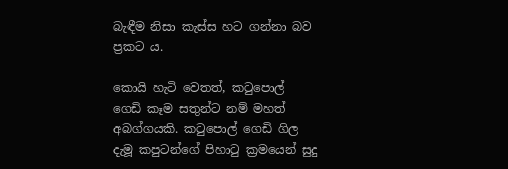බැඳීම නිසා කැස්ස හට ගන්නා බව ප්‍රකට ය.

කොයි හැටි වෙතත්, කටුපොල් ගෙඩි කෑම සතුන්ට නම් මහත් අබග්ගයකි. කටුපොල් ගෙඩි ගිල දැමූ කපුටන්ගේ පිහාටු ක්‍රමයෙන් සුදු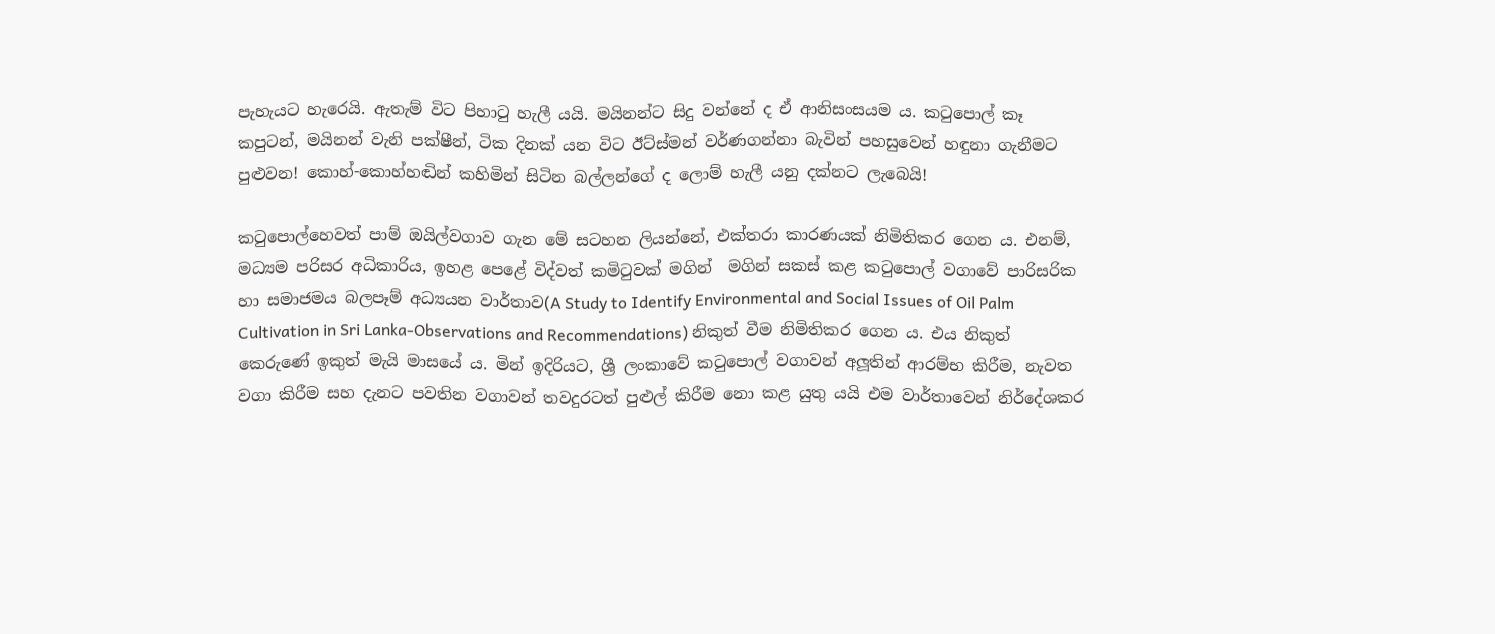පැහැයට හැරෙයි. ඇතැම් විට පිහාටු හැලී යයි. මයිනන්ට සිදු වන්නේ ද ඒ ආනිසංසයම ය. කටුපොල් කෑ කපුටන්, මයිනන් වැනි පක්ෂීන්, ටික දිනක් යන විට ඊට්ස්මන් වර්ණගන්නා බැවින් පහසුවෙන් හඳුනා ගැනීමට පුළුවන! කොහ්-කොහ්හඬින් කහිමින් සිටින බල්ලන්ගේ ද ලොම් හැලී යනු දක්නට ලැබෙයි!

කටුපොල්හෙවත් පාම් ඔයිල්වගාව ගැන මේ සටහන ලියන්නේ, එක්තරා කාරණයක් නිමිතිකර ගෙන ය. එනම්, මධ්‍යම පරිසර අධිකාරිය, ඉහළ පෙළේ විද්වත් කමිටුවක් මගින්  මගින් සකස් කළ කටුපොල් වගාවේ පාරිසරික හා සමාජමය බලපෑම් අධ්‍යයන වාර්තාව(A Study to Identify Environmental and Social Issues of Oil Palm Cultivation in Sri Lanka-Observations and Recommendations) නිකුත් වීම නිමිතිකර ගෙන ය. එය නිකුත් කෙරුණේ ඉකුත් මැයි මාසයේ ය. මින් ඉදිරියට, ශ්‍රී ලංකාවේ කටුපොල් වගාවන් අලූතින් ආරම්භ කිරීම, නැවත වගා කිරීම සහ දැනට පවතින වගාවන් තවදුරටත් පුළුල් කිරීම නො කළ යුතු යයි එම වාර්තාවෙන් නිර්දේශකර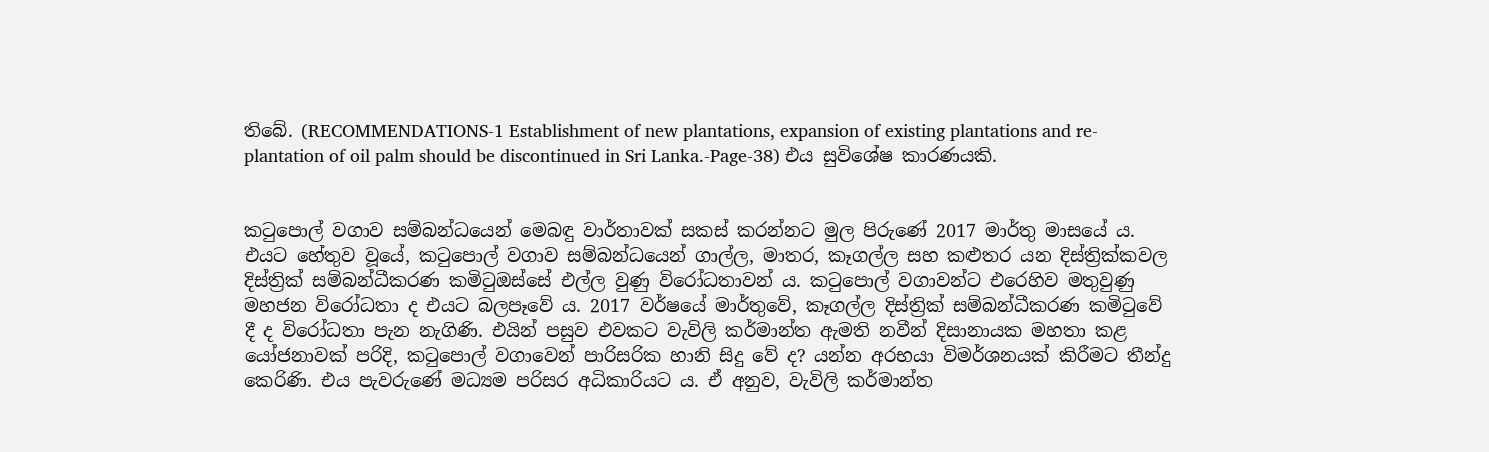තිබේ. (RECOMMENDATIONS-1 Establishment of new plantations, expansion of existing plantations and re-plantation of oil palm should be discontinued in Sri Lanka.-Page-38) එය සුවිශේෂ කාරණයකි.


කටුපොල් වගාව සම්බන්ධයෙන් මෙබඳු වාර්තාවක් සකස් කරන්නට මුල පිරුණේ 2017 මාර්තු මාසයේ ය. එයට හේතුව වූයේ, කටුපොල් වගාව සම්බන්ධයෙන් ගාල්ල, මාතර, කෑගල්ල සහ කළුතර යන දිස්ත්‍රික්කවල දිස්ත්‍රික් සම්බන්ධීකරණ කමිටුඔස්සේ එල්ල වුණු විරෝධතාවන් ය. කටුපොල් වගාවන්ට එරෙහිව මතුවුණු මහජන විරෝධතා ද එයට බලපෑවේ ය. 2017 වර්ෂයේ මාර්තුවේ, කෑගල්ල දිස්ත්‍රික් සම්බන්ධීකරණ කමිටුවේ දී ද විරෝධතා පැන නැගිණි. එයින් පසුව එවකට වැවිලි කර්මාන්ත ඇමති නවීන් දිසානායක මහතා කළ යෝජනාවක් පරිදි, කටුපොල් වගාවෙන් පාරිසරික හානි සිදු වේ ද? යන්න අරභයා විමර්ශනයක් කිරීමට තීන්දු කෙරිණි. එය පැවරුණේ මධ්‍යම පරිසර අධිකාරියට ය. ඒ අනුව, වැවිලි කර්මාන්ත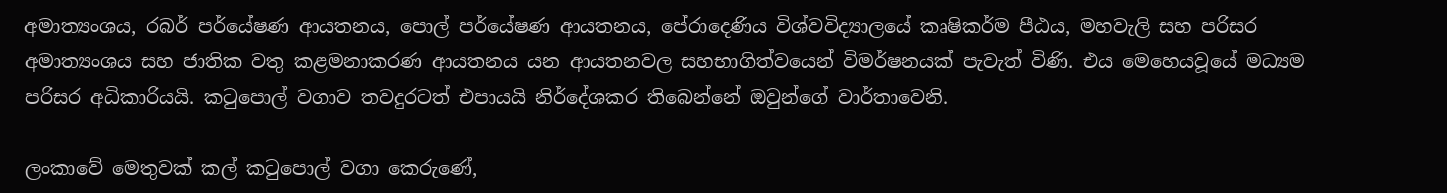අමාත්‍යංශය, රබර් පර්යේෂණ ආයතනය, පොල් පර්යේෂණ ආයතනය, පේරාදෙණිය විශ්වවිද්‍යාලයේ කෘෂිකර්ම පීඨය, මහවැලි සහ පරිසර අමාත්‍යංශය සහ ජාතික වතු කළමනාකරණ ආයතනය යන ආයතනවල සහභාගිත්වයෙන් විමර්ෂනයක් පැවැත් විණි. එය මෙහෙයවූයේ මධ්‍යම පරිසර අධිකාරියයි. කටුපොල් වගාව තවදුරටත් එපායයි නිර්දේශකර තිබෙන්නේ ඔවුන්ගේ වාර්තාවෙනි.

ලංකාවේ මෙතුවක් කල් කටුපොල් වගා කෙරුණේ,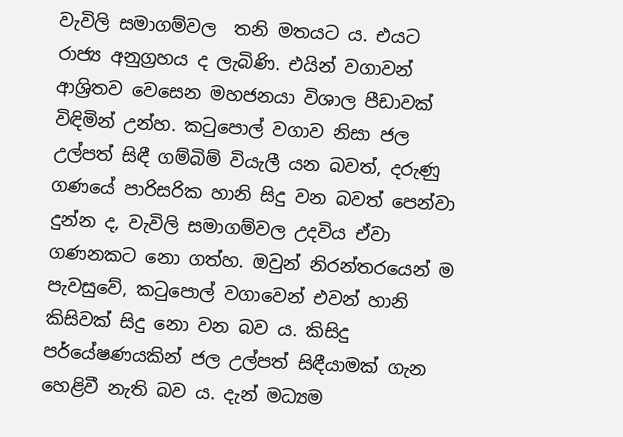වැවිලි සමාගම්වල  තනි මතයට ය. එයට රාජ්‍ය අනුග්‍රහය ද ලැබිණි. එයින් වගාවන් ආශ්‍රිතව වෙසෙන මහජනයා විශාල පීඩාවක් විඳිමින් උන්හ. කටුපොල් වගාව නිසා ජල උල්පත් සිඳී ගම්බිම් වියැලී යන බවත්, දරුණු ගණයේ පාරිසරික හානි සිදු වන බවත් පෙන්වා දුන්න ද, වැවිලි සමාගම්වල උදවිය ඒවා ගණනකට නො ගත්හ. ඔවුන් නිරන්තරයෙන් ම පැවසුවේ, කටුපොල් වගාවෙන් එවන් හානි කිසිවක් සිදු නො වන බව ය. කිසිදු පර්යේෂණයකින් ජල උල්පත් සිඳීයාමක් ගැන හෙළිවී නැති බව ය. දැන් මධ්‍යම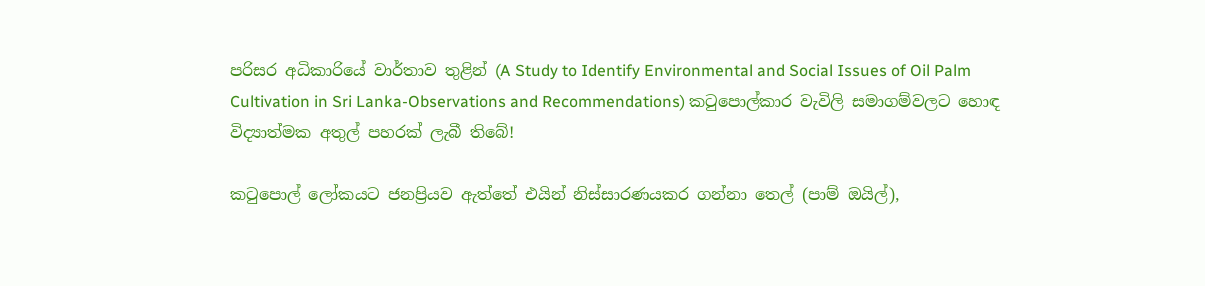පරිසර අධිකාරියේ වාර්තාව තුළින් (A Study to Identify Environmental and Social Issues of Oil Palm Cultivation in Sri Lanka-Observations and Recommendations) කටුපොල්කාර වැවිලි සමාගම්වලට හොඳ විද්‍යාත්මක අතුල් පහරක් ලැබී තිබේ!

කටුපොල් ලෝකයට ජනප්‍රියව ඇත්තේ එයින් නිස්සාරණයකර ගන්නා තෙල් (පාම් ඔයිල්),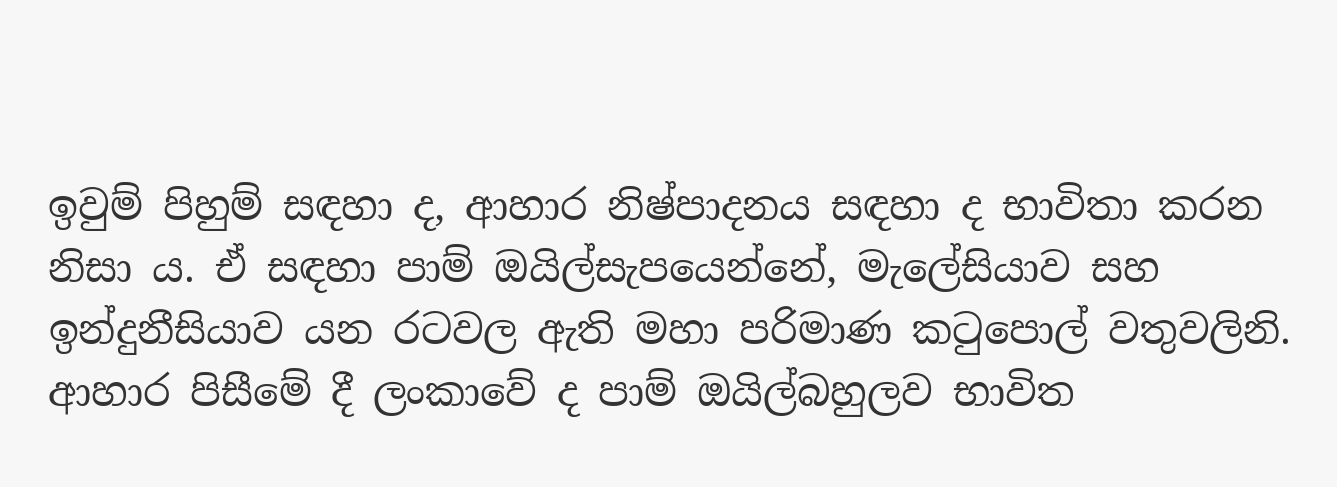ඉවුම් පිහුම් සඳහා ද, ආහාර නිෂ්පාදනය සඳහා ද භාවිතා කරන නිසා ය. ඒ සඳහා පාම් ඔයිල්සැපයෙන්නේ, මැලේසියාව සහ ඉන්දුනීසියාව යන රටවල ඇති මහා පරිමාණ කටුපොල් වතුවලිනි. ආහාර පිසීමේ දී ලංකාවේ ද පාම් ඔයිල්බහුලව භාවිත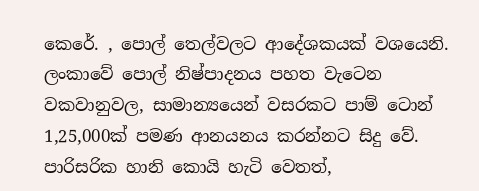කෙරේ. , පොල් තෙල්වලට ආදේශකයක් වශයෙනි. ලංකාවේ පොල් නිෂ්පාදනය පහත වැටෙන වකවානුවල, සාමාන්‍යයෙන් වසරකට පාම් ටොන් 1,25,000ක් පමණ ආනයනය කරන්නට සිදු වේ. පාරිසරික හානි කොයි හැටි වෙතත්,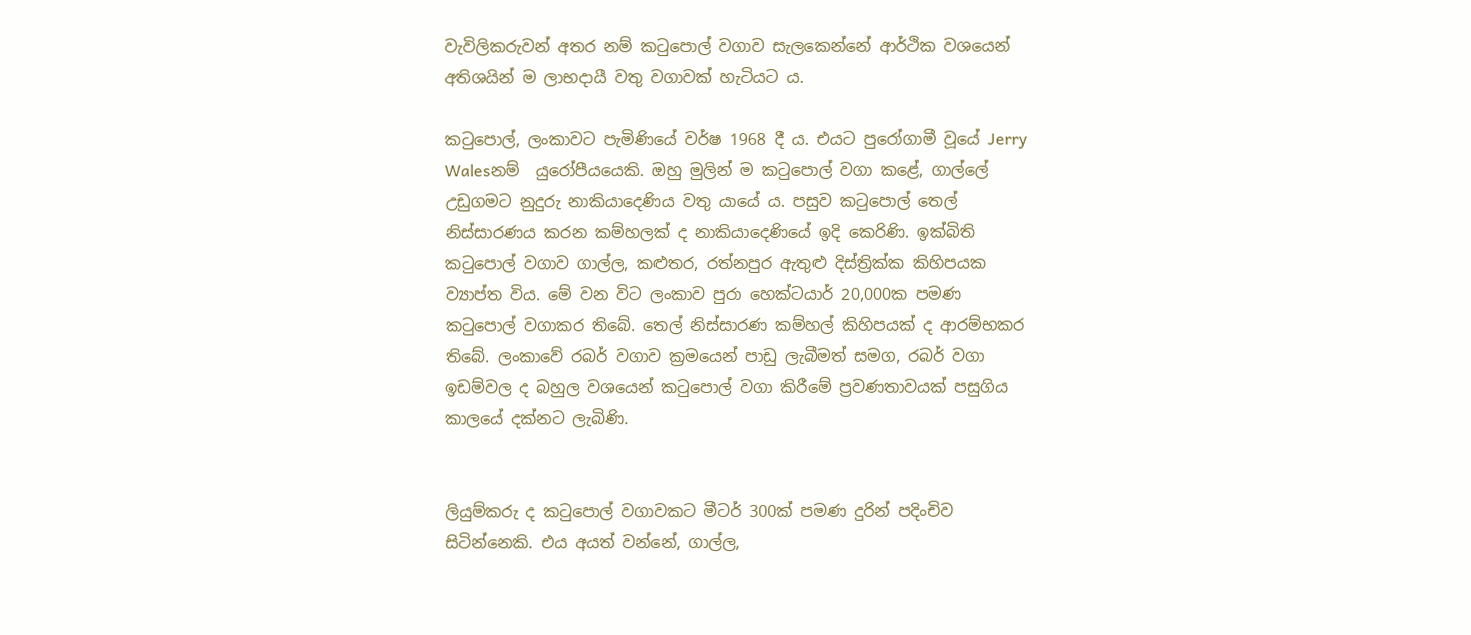වැවිලිකරුවන් අතර නම් කටුපොල් වගාව සැලකෙන්නේ ආර්ථික වශයෙන් අතිශයින් ම ලාභදායී වතු වගාවක් හැටියට ය.

කටුපොල්, ලංකාවට පැමිණියේ වර්ෂ 1968 දී ය. එයට පුරෝගාමී වූයේ Jerry Walesනම්  යුරෝපීයයෙකි. ඔහු මුලින් ම කටුපොල් වගා කළේ, ගාල්ලේ උඩුගමට නුදුරු නාකියාදෙණිය වතු යායේ ය. පසුව කටුපොල් තෙල් නිස්සාරණය කරන කම්හලක් ද නාකියාදෙණියේ ඉදි කෙරිණි. ඉක්බිති කටුපොල් වගාව ගාල්ල, කළුතර, රත්නපුර ඇතුළු දිස්ත්‍රික්ක කිහිපයක ව්‍යාප්ත විය. මේ වන විට ලංකාව පුරා හෙක්ටයාර් 20,000ක පමණ කටුපොල් වගාකර තිබේ. තෙල් නිස්සාරණ කම්හල් කිහිපයක් ද ආරම්භකර තිබේ. ලංකාවේ රබර් වගාව ක්‍රමයෙන් පාඩු ලැබීමත් සමග, රබර් වගා ඉඩම්වල ද බහුල වශයෙන් කටුපොල් වගා කිරීමේ ප්‍රවණතාවයක් පසුගිය කාලයේ දක්නට ලැබිණි.


ලියුම්කරු ද කටුපොල් වගාවකට මීටර් 300ක් පමණ දුරින් පදිංචිව සිටින්නෙකි. එය අයත් වන්නේ, ගාල්ල,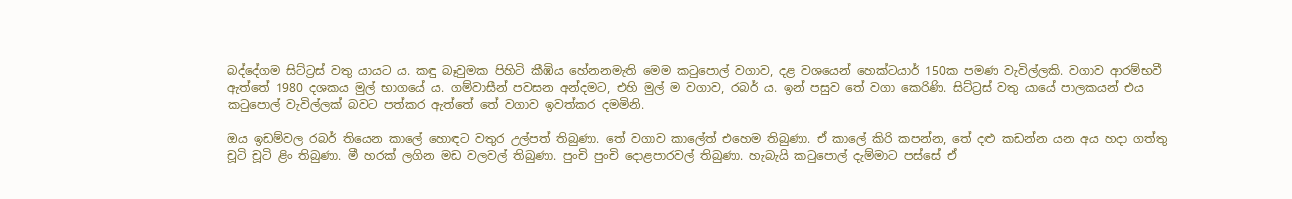බද්දේගම සිට්ට්‍රස් වතු යායට ය. කඳු බෑවුමක පිහිටි කීඹිය හේනනමැති මෙම කටුපොල් වගාව, දළ වශයෙන් හෙක්ටයාර් 150ක පමණ වැවිල්ලකි. වගාව ආරම්භවී ඇත්තේ 1980 දශකය මුල් භාගයේ ය. ගම්වාසීන් පවසන අන්දමට, එහි මුල් ම වගාව, රබර් ය. ඉන් පසුව තේ වගා කෙරිණි. සිට්ට්‍රස් වතු යායේ පාලකයන් එය කටුපොල් වැවිල්ලක් බවට පත්කර ඇත්තේ තේ වගාව ඉවත්කර දමමිනි.

ඔය ඉඩම්වල රබර් තියෙන කාලේ හොඳට වතුර උල්පත් තිබුණා. තේ වගාව කාලේත් එහෙම තිබුණා. ඒ කාලේ කිරි කපන්න, තේ දළු කඩන්න යන අය හදා ගත්තු චූටි චූටි ළිං තිබුණා. මී හරක් ලගින මඩ වලවල් තිබුණා. පුංචි පුංචි දොළපාරවල් තිබුණා. හැබැයි කටුපොල් දැම්මාට පස්සේ ඒ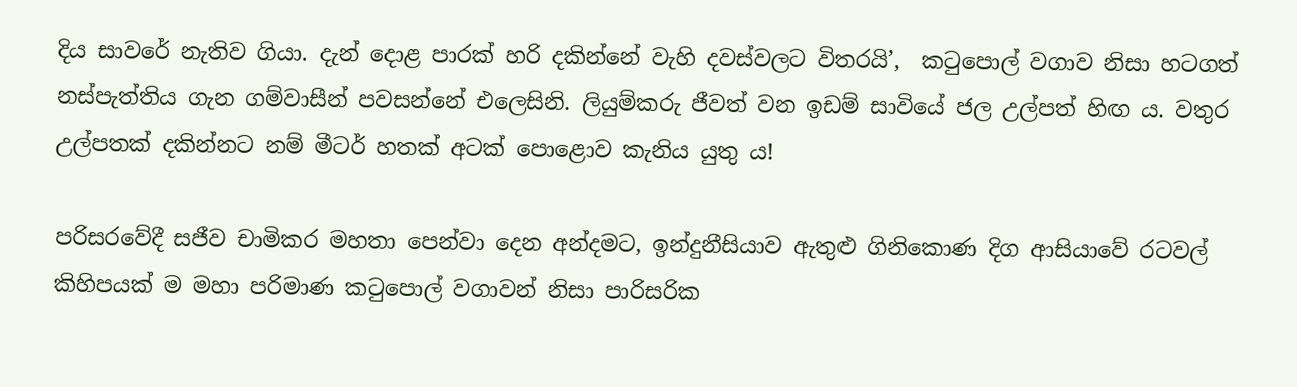දිය සාවරේ නැතිව ගියා. දැන් දොළ පාරක් හරි දකින්නේ වැහි දවස්වලට විතරයි’,  කටුපොල් වගාව නිසා හටගත් නස්පැත්තිය ගැන ගම්වාසීන් පවසන්නේ එලෙසිනි. ලියුම්කරු ජීවත් වන ඉඩම් සාවියේ ජල උල්පත් හිඟ ය. වතුර උල්පතක් දකින්නට නම් මීටර් හතක් අටක් පොළොව කැනිය යුතු ය!

පරිසරවේදී සජීව චාමිකර මහතා පෙන්වා දෙන අන්දමට, ඉන්දුනීසියාව ඇතුළු ගිනිකොණ දිග ආසියාවේ රටවල් කිහිපයක් ම මහා පරිමාණ කටුපොල් වගාවන් නිසා පාරිසරික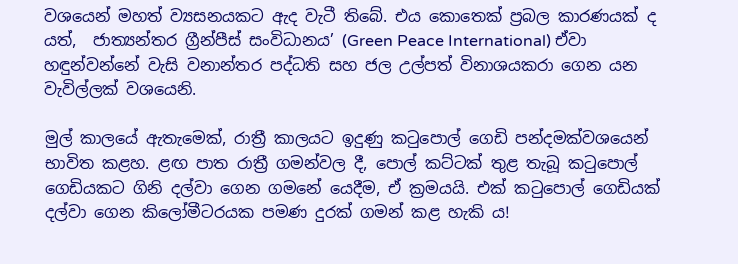වශයෙන් මහත් ව්‍යසනයකට ඇද වැටී තිබේ. එය කොතෙක් ප්‍රබල කාරණයක් ද යත්,  ජාත්‍යන්තර ග්‍රීන්පීස් සංවිධානය’ (Green Peace International) ඒවා හඳුන්වන්නේ වැසි වනාන්තර පද්ධති සහ ජල උල්පත් විනාශයකරා ගෙන යන වැවිල්ලක් වශයෙනි.

මුල් කාලයේ ඇතැමෙක්, රාත්‍රී කාලයට ඉදුණු කටුපොල් ගෙඩි පන්දමක්වශයෙන් භාවිත කළහ. ළඟ පාත රාත්‍රී ගමන්වල දී, පොල් කට්ටක් තුළ තැබූ කටුපොල් ගෙඩියකට ගිනි දල්වා ගෙන ගමනේ යෙදීම, ඒ ක්‍රමයයි. එක් කටුපොල් ගෙඩියක් දල්වා ගෙන කිලෝමීටරයක පමණ දුරක් ගමන් කළ හැකි ය!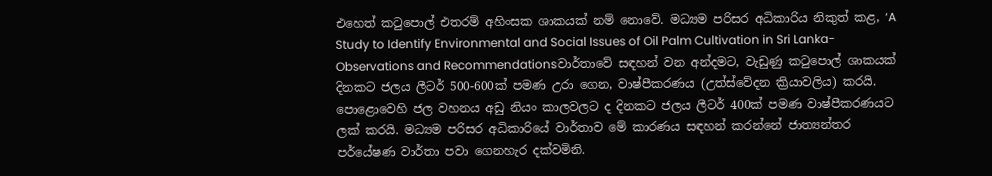එහෙත් කටුපොල් එතරම් අහිංසක ශාකයක් නම් නොවේ. මධ්‍යම පරිසර අධිකාරිය නිකුත් කළ, ‘A Study to Identify Environmental and Social Issues of Oil Palm Cultivation in Sri Lanka-Observations and Recommendationsවාර්තාවේ සඳහන් වන අන්දමට, වැඩුණු කටුපොල් ශාකයක් දිනකට ජලය ලීටර් 500-600ක් පමණ උරා ගෙන, වාෂ්පීකරණය (උත්ස්වේදන ක්‍රියාවලිය) කරයි. පොළොවෙහි ජල වහනය අඩු නියං කාලවලට ද දිනකට ජලය ලීටර් 400ක් පමණ වාෂ්පීකරණයට ලක් කරයි. මධ්‍යම පරිසර අධිකාරියේ වාර්තාව මේ කාරණය සඳහන් කරන්නේ ජාත්‍යන්තර පර්යේෂණ වාර්තා පවා ගෙනහැර දක්වමිනි.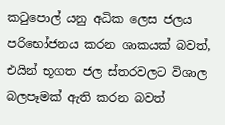කටුපොල් යනු අධික ලෙස ජලය පරිභෝජනය කරන ශාකයක් බවත්, එයින් භූගත ජල ස්තරවලට විශාල බලපෑමක් ඇති කරන බවත්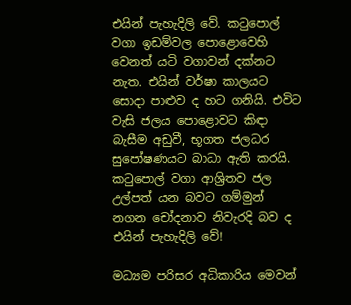එයින් පැහැදිලි වේ. කටුපොල් වගා ඉඩම්වල පොළොවෙහි වෙනත් යටි වගාවන් දක්නට නැත. එයින් වර්ෂා කාලයට සොදා පාළුව ද හට ගනියි. එවිට වැසි ජලය පොළොවට කිඳා බැසීම අඩුවී, භූගත ජලධර සුපෝෂණයට බාධා ඇති කරයි. කටුපොල් වගා ආශ්‍රිතව ජල උල්පත් යන බවට ගම්මුන් නගන චෝදනාව නිවැරදි බව ද එයින් පැහැදිලි වේ!

මධ්‍යම පරිසර අධිකාරිය මෙවන්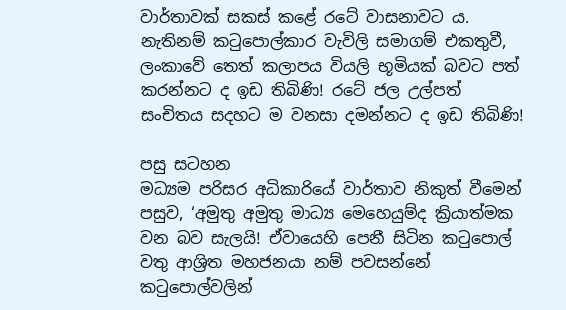වාර්තාවක් සකස් කළේ රටේ වාසනාවට ය. නැතිනම් කටුපොල්කාර වැවිලි සමාගම් එකතුවී, ලංකාවේ තෙත් කලාපය වියලි භූමියක් බවට පත් කරන්නට ද ඉඩ තිබිණි! රටේ ජල උල්පත් සංචිතය සදහට ම වනසා දමන්නට ද ඉඩ තිබිණි!

පසු සටහන
මධ්‍යම පරිසර අධිකාරියේ වාර්තාව නිකුත් වීමෙන් පසුව, ‘අමුතු අමුතු මාධ්‍ය මෙහෙයුම්ද ක්‍රියාත්මක වන බව සැලයි! ඒවායෙහි පෙනී සිටින කටුපොල් වතු ආශ්‍රිත මහජනයා නම් පවසන්නේ කටුපොල්වලින්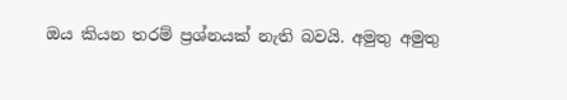ඔය කියන තරම් ප්‍රශ්නයක් නැති බවයි. අමුතු අමුතු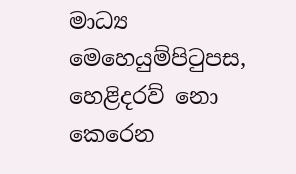මාධ්‍ය මෙහෙයුම්පිටුපස, හෙළිදරව් නො කෙරෙන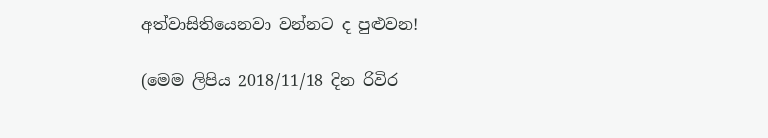අත්වාසිතියෙනවා වන්නට ද පුළුවන!

(මෙම ලිපිය 2018/11/18 දින රිවිර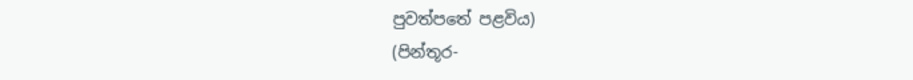පුවත්පතේ පළවිය)
(පින්තූර-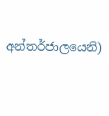අන්තර්ජාලයෙනි)